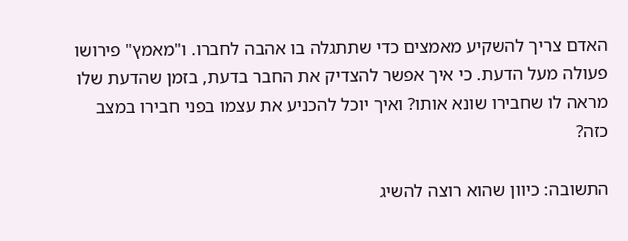האדם צריך להשקיע מאמצים כדי שתתגלה בו אהבה לחברו. ו"מאמץ" פירושו פעולה מעל הדעת. כי איך אפשר להצדיק את החבר בדעת, בזמן שהדעת שלו מראה לו שחבירו שונא אותו? ואיך יוכל להכניע את עצמו בפני חבירו במצב כזה?

התשובה: כיוון שהוא רוצה להשיג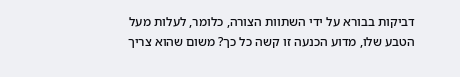דביקות בבורא על ידי השתוות הצורה, כלומר, לעלות מעל הטבע שלו, מדוע הכנעה זו קשה כל כך? משום שהוא צריך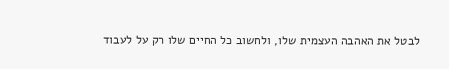לבטל את האהבה העצמית שלו, ולחשוב כל החיים שלו רק על לעבוד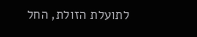לתועלת הזולת, החל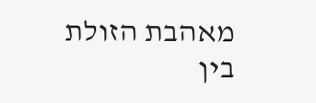מאהבת הזולת בין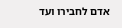אדם לחבירו ועד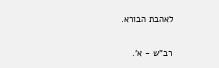לאהבת הבורא.

רב"ש - א'.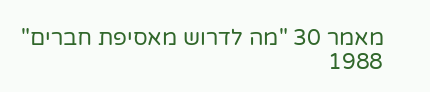מאמר 30 "מה לדרוש מאסיפת חברים" 1988